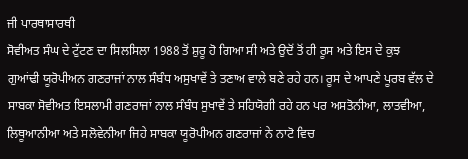ਜੀ ਪਾਰਥਾਸਾਰਥੀ
ਸੋਵੀਅਤ ਸੰਘ ਦੇ ਟੁੱਟਣ ਦਾ ਸਿਲਸਿਲਾ 1988 ਤੋਂ ਸ਼ੁਰੂ ਹੋ ਗਿਆ ਸੀ ਅਤੇ ਉਦੋਂ ਤੋਂ ਹੀ ਰੂਸ ਅਤੇ ਇਸ ਦੇ ਕੁਝ ਗੁਆਂਢੀ ਯੂਰੋਪੀਅਨ ਗਣਰਾਜਾਂ ਨਾਲ ਸੰਬੰਧ ਅਸੁਖਾਵੇਂ ਤੇ ਤਣਾਅ ਵਾਲੇ ਬਣੇ ਰਹੇ ਹਨ। ਰੂਸ ਦੇ ਆਪਣੇ ਪੂਰਬ ਵੱਲ ਦੇ ਸਾਬਕਾ ਸੋਵੀਅਤ ਇਸਲਾਮੀ ਗਣਰਾਜਾਂ ਨਾਲ ਸੰਬੰਧ ਸੁਖਾਵੇਂ ਤੇ ਸਹਿਯੋਗੀ ਰਹੇ ਹਨ ਪਰ ਅਸਤੋਨੀਆ, ਲਾਤਵੀਆ, ਲਿਥੂਆਨੀਆ ਅਤੇ ਸਲੋਵੇਨੀਆ ਜਿਹੇ ਸਾਬਕਾ ਯੂਰੋਪੀਅਨ ਗਣਰਾਜਾਂ ਨੇ ਨਾਟੋ ਵਿਚ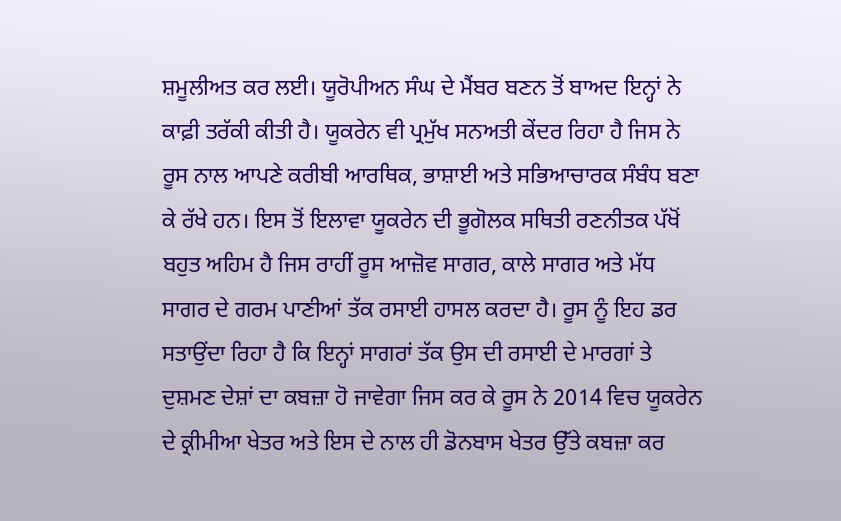ਸ਼ਮੂਲੀਅਤ ਕਰ ਲਈ। ਯੂਰੋਪੀਅਨ ਸੰਘ ਦੇ ਮੈਂਬਰ ਬਣਨ ਤੋਂ ਬਾਅਦ ਇਨ੍ਹਾਂ ਨੇ ਕਾਫ਼ੀ ਤਰੱਕੀ ਕੀਤੀ ਹੈ। ਯੂਕਰੇਨ ਵੀ ਪ੍ਰਮੁੱਖ ਸਨਅਤੀ ਕੇਂਦਰ ਰਿਹਾ ਹੈ ਜਿਸ ਨੇ ਰੂਸ ਨਾਲ ਆਪਣੇ ਕਰੀਬੀ ਆਰਥਿਕ, ਭਾਸ਼ਾਈ ਅਤੇ ਸਭਿਆਚਾਰਕ ਸੰਬੰਧ ਬਣਾ ਕੇ ਰੱਖੇ ਹਨ। ਇਸ ਤੋਂ ਇਲਾਵਾ ਯੂਕਰੇਨ ਦੀ ਭੂਗੋਲਕ ਸਥਿਤੀ ਰਣਨੀਤਕ ਪੱਖੋਂ ਬਹੁਤ ਅਹਿਮ ਹੈ ਜਿਸ ਰਾਹੀਂ ਰੂਸ ਆਜ਼ੋਵ ਸਾਗਰ, ਕਾਲੇ ਸਾਗਰ ਅਤੇ ਮੱਧ ਸਾਗਰ ਦੇ ਗਰਮ ਪਾਣੀਆਂ ਤੱਕ ਰਸਾਈ ਹਾਸਲ ਕਰਦਾ ਹੈ। ਰੂਸ ਨੂੰ ਇਹ ਡਰ ਸਤਾਉਂਦਾ ਰਿਹਾ ਹੈ ਕਿ ਇਨ੍ਹਾਂ ਸਾਗਰਾਂ ਤੱਕ ਉਸ ਦੀ ਰਸਾਈ ਦੇ ਮਾਰਗਾਂ ਤੇ ਦੁਸ਼ਮਣ ਦੇਸ਼ਾਂ ਦਾ ਕਬਜ਼ਾ ਹੋ ਜਾਵੇਗਾ ਜਿਸ ਕਰ ਕੇ ਰੂਸ ਨੇ 2014 ਵਿਚ ਯੂਕਰੇਨ ਦੇ ਕ੍ਰੀਮੀਆ ਖੇਤਰ ਅਤੇ ਇਸ ਦੇ ਨਾਲ ਹੀ ਡੋਨਬਾਸ ਖੇਤਰ ਉੱਤੇ ਕਬਜ਼ਾ ਕਰ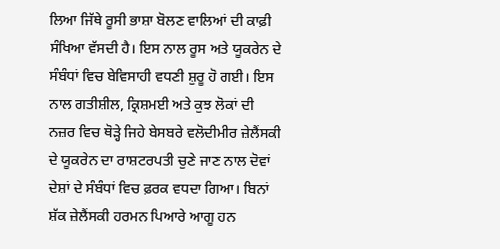ਲਿਆ ਜਿੱਥੇ ਰੂਸੀ ਭਾਸ਼ਾ ਬੋਲਣ ਵਾਲਿਆਂ ਦੀ ਕਾਫ਼ੀ ਸੰਖਿਆ ਵੱਸਦੀ ਹੈ। ਇਸ ਨਾਲ ਰੂਸ ਅਤੇ ਯੂਕਰੇਨ ਦੇ ਸੰਬੰਧਾਂ ਵਿਚ ਬੇਵਿਸਾਹੀ ਵਧਣੀ ਸ਼ੁਰੂ ਹੋ ਗਈ। ਇਸ ਨਾਲ ਗਤੀਸ਼ੀਲ, ਕ੍ਰਿਸ਼ਮਈ ਅਤੇ ਕੁਝ ਲੋਕਾਂ ਦੀ ਨਜ਼ਰ ਵਿਚ ਥੋੜ੍ਹੇ ਜਿਹੇ ਬੇਸਬਰੇ ਵਲੋਦੀਮੀਰ ਜ਼ੇਲੈਂਸਕੀ ਦੇ ਯੂਕਰੇਨ ਦਾ ਰਾਸ਼ਟਰਪਤੀ ਚੁਣੇ ਜਾਣ ਨਾਲ ਦੋਵਾਂ ਦੇਸ਼ਾਂ ਦੇ ਸੰਬੰਧਾਂ ਵਿਚ ਫ਼ਰਕ ਵਧਦਾ ਗਿਆ। ਬਿਨਾਂ ਸ਼ੱਕ ਜ਼ੇਲੈਂਸਕੀ ਹਰਮਨ ਪਿਆਰੇ ਆਗੂ ਹਨ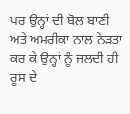ਪਰ ਉਨ੍ਹਾਂ ਦੀ ਬੋਲ ਬਾਣੀ ਅਤੇ ਅਮਰੀਕਾ ਨਾਲ ਨੇੜਤਾ ਕਰ ਕੇ ਉਨ੍ਹਾਂ ਨੂੰ ਜਲਦੀ ਹੀ ਰੂਸ ਦੇ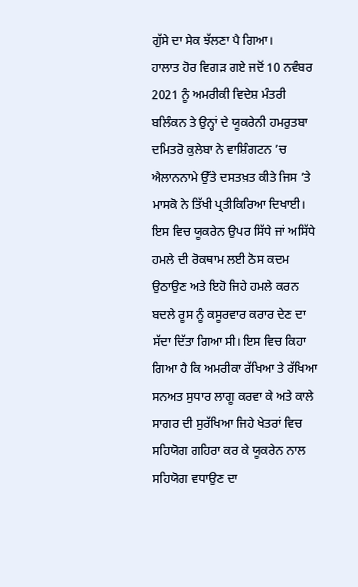ਗੁੱਸੇ ਦਾ ਸੇਕ ਝੱਲਣਾ ਪੈ ਗਿਆ।
ਹਾਲਾਤ ਹੋਰ ਵਿਗੜ ਗਏ ਜਦੋਂ 10 ਨਵੰਬਰ 2021 ਨੂੰ ਅਮਰੀਕੀ ਵਿਦੇਸ਼ ਮੰਤਰੀ ਬਲਿੰਕਨ ਤੇ ਉਨ੍ਹਾਂ ਦੇ ਯੂਕਰੇਨੀ ਹਮਰੁਤਬਾ ਦਮਿਤਰੋ ਕੁਲੇਬਾ ਨੇ ਵਾਸ਼ਿੰਗਟਨ ’ਚ ਐਲਾਨਨਾਮੇ ਉੱਤੇ ਦਸਤਖ਼ਤ ਕੀਤੇ ਜਿਸ ’ਤੇ ਮਾਸਕੋ ਨੇ ਤਿੱਖੀ ਪ੍ਰਤੀਕਿਰਿਆ ਦਿਖਾਈ। ਇਸ ਵਿਚ ਯੂਕਰੇਨ ਉਪਰ ਸਿੱਧੇ ਜਾਂ ਅਸਿੱਧੇ ਹਮਲੇ ਦੀ ਰੋਕਥਾਮ ਲਈ ਠੋਸ ਕਦਮ ਉਠਾਉਣ ਅਤੇ ਇਹੋ ਜਿਹੇ ਹਮਲੇ ਕਰਨ ਬਦਲੇ ਰੂਸ ਨੂੰ ਕਸੂਰਵਾਰ ਕਰਾਰ ਦੇਣ ਦਾ ਸੱਦਾ ਦਿੱਤਾ ਗਿਆ ਸੀ। ਇਸ ਵਿਚ ਕਿਹਾ ਗਿਆ ਹੈ ਕਿ ਅਮਰੀਕਾ ਰੱਖਿਆ ਤੇ ਰੱਖਿਆ ਸਨਅਤ ਸੁਧਾਰ ਲਾਗੂ ਕਰਵਾ ਕੇ ਅਤੇ ਕਾਲੇ ਸਾਗਰ ਦੀ ਸੁਰੱਖਿਆ ਜਿਹੇ ਖੇਤਰਾਂ ਵਿਚ ਸਹਿਯੋਗ ਗਹਿਰਾ ਕਰ ਕੇ ਯੂਕਰੇਨ ਨਾਲ ਸਹਿਯੋਗ ਵਧਾਉਣ ਦਾ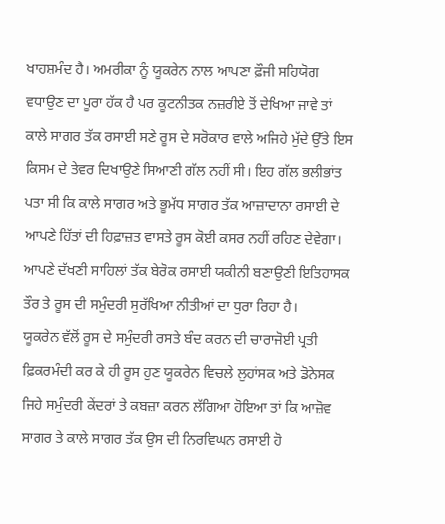ਖਾਹਸ਼ਮੰਦ ਹੈ। ਅਮਰੀਕਾ ਨੂੰ ਯੂਕਰੇਨ ਨਾਲ ਆਪਣਾ ਫ਼ੌਜੀ ਸਹਿਯੋਗ ਵਧਾਉਣ ਦਾ ਪੂਰਾ ਹੱਕ ਹੈ ਪਰ ਕੂਟਨੀਤਕ ਨਜ਼ਰੀਏ ਤੋਂ ਦੇਖਿਆ ਜਾਵੇ ਤਾਂ ਕਾਲੇ ਸਾਗਰ ਤੱਕ ਰਸਾਈ ਸਣੇ ਰੂਸ ਦੇ ਸਰੋਕਾਰ ਵਾਲੇ ਅਜਿਹੇ ਮੁੱਦੇ ਉੱਤੇ ਇਸ ਕਿਸਮ ਦੇ ਤੇਵਰ ਦਿਖਾਉਣੇ ਸਿਆਣੀ ਗੱਲ ਨਹੀਂ ਸੀ। ਇਹ ਗੱਲ ਭਲੀਭਾਂਤ ਪਤਾ ਸੀ ਕਿ ਕਾਲੇ ਸਾਗਰ ਅਤੇ ਭੂਮੱਧ ਸਾਗਰ ਤੱਕ ਆਜ਼ਾਦਾਨਾ ਰਸਾਈ ਦੇ ਆਪਣੇ ਹਿੱਤਾਂ ਦੀ ਹਿਫ਼ਾਜ਼ਤ ਵਾਸਤੇ ਰੂਸ ਕੋਈ ਕਸਰ ਨਹੀਂ ਰਹਿਣ ਦੇਵੇਗਾ। ਆਪਣੇ ਦੱਖਣੀ ਸਾਹਿਲਾਂ ਤੱਕ ਬੇਰੋਕ ਰਸਾਈ ਯਕੀਨੀ ਬਣਾਉਣੀ ਇਤਿਹਾਸਕ ਤੌਰ ਤੇ ਰੂਸ ਦੀ ਸਮੁੰਦਰੀ ਸੁਰੱਖਿਆ ਨੀਤੀਆਂ ਦਾ ਧੁਰਾ ਰਿਹਾ ਹੈ।
ਯੂਕਰੇਨ ਵੱਲੋਂ ਰੂਸ ਦੇ ਸਮੁੰਦਰੀ ਰਸਤੇ ਬੰਦ ਕਰਨ ਦੀ ਚਾਰਾਜੋਈ ਪ੍ਰਤੀ ਫ਼ਿਕਰਮੰਦੀ ਕਰ ਕੇ ਹੀ ਰੂਸ ਹੁਣ ਯੂਕਰੇਨ ਵਿਚਲੇ ਲੁਹਾਂਸਕ ਅਤੇ ਡੋਨੇਸਕ ਜਿਹੇ ਸਮੁੰਦਰੀ ਕੇਂਦਰਾਂ ਤੇ ਕਬਜ਼ਾ ਕਰਨ ਲੱਗਿਆ ਹੋਇਆ ਤਾਂ ਕਿ ਆਜ਼ੋਵ ਸਾਗਰ ਤੇ ਕਾਲੇ ਸਾਗਰ ਤੱਕ ਉਸ ਦੀ ਨਿਰਵਿਘਨ ਰਸਾਈ ਹੋ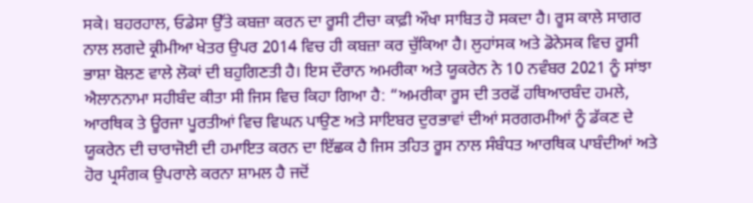ਸਕੇ। ਬਹਰਹਾਲ, ਓਡੇਸਾ ਉੱਤੇ ਕਬਜ਼ਾ ਕਰਨ ਦਾ ਰੂਸੀ ਟੀਚਾ ਕਾਫ਼ੀ ਔਖਾ ਸਾਬਿਤ ਹੋ ਸਕਦਾ ਹੈ। ਰੂਸ ਕਾਲੇ ਸਾਗਰ ਨਾਲ ਲਗਦੇ ਕ੍ਰੀਮੀਆ ਖੇਤਰ ਉਪਰ 2014 ਵਿਚ ਹੀ ਕਬਜ਼ਾ ਕਰ ਚੁੱਕਿਆ ਹੈ। ਲੁਹਾਂਸਕ ਅਤੇ ਡੋਨੇਸਕ ਵਿਚ ਰੂਸੀ ਭਾਸ਼ਾ ਬੋਲਣ ਵਾਲੇ ਲੋਕਾਂ ਦੀ ਬਹੁਗਿਣਤੀ ਹੈ। ਇਸ ਦੌਰਾਨ ਅਮਰੀਕਾ ਅਤੇ ਯੂਕਰੇਨ ਨੇ 10 ਨਵੰਬਰ 2021 ਨੂੰ ਸਾਂਝਾ ਐਲਾਨਨਾਮਾ ਸਹੀਬੰਦ ਕੀਤਾ ਸੀ ਜਿਸ ਵਿਚ ਕਿਹਾ ਗਿਆ ਹੈ: “ਅਮਰੀਕਾ ਰੂਸ ਦੀ ਤਰਫੋਂ ਹਥਿਆਰਬੰਦ ਹਮਲੇ, ਆਰਥਿਕ ਤੇ ਊਰਜਾ ਪੂਰਤੀਆਂ ਵਿਚ ਵਿਘਨ ਪਾਉਣ ਅਤੇ ਸਾਇਬਰ ਦੁਰਭਾਵਾਂ ਦੀਆਂ ਸਰਗਰਮੀਆਂ ਨੂੰ ਡੱਕਣ ਦੇ ਯੂਕਰੇਨ ਦੀ ਚਾਰਾਜੋਈ ਦੀ ਹਮਾਇਤ ਕਰਨ ਦਾ ਇੱਛਕ ਹੈ ਜਿਸ ਤਹਿਤ ਰੂਸ ਨਾਲ ਸੰਬੰਧਤ ਆਰਥਿਕ ਪਾਬੰਦੀਆਂ ਅਤੇ ਹੋਰ ਪ੍ਰਸੰਗਕ ਉਪਰਾਲੇ ਕਰਨਾ ਸ਼ਾਮਲ ਹੈ ਜਦੋਂ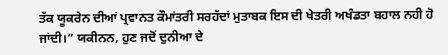ਤੱਕ ਯੂਕਰੇਨ ਦੀਆਂ ਪ੍ਰਵਾਨਤ ਕੌਮਾਂਤਰੀ ਸਰਹੱਦਾਂ ਮੁਤਾਬਕ ਇਸ ਦੀ ਖੇਤਰੀ ਅਖੰਡਤਾ ਬਹਾਲ ਨਹੀ ਹੋ ਜਾਂਦੀ।” ਯਕੀਨਨ, ਹੁਣ ਜਦੋਂ ਦੁਨੀਆ ਦੇ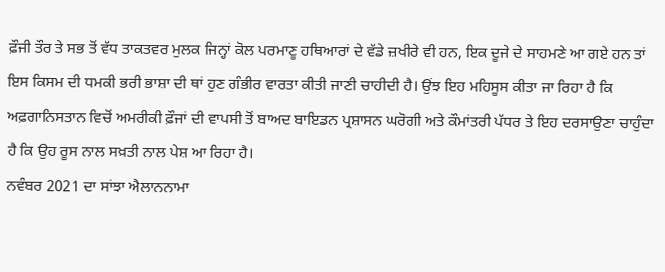ਫ਼ੌਜੀ ਤੌਰ ਤੇ ਸਭ ਤੋਂ ਵੱਧ ਤਾਕਤਵਰ ਮੁਲਕ ਜਿਨ੍ਹਾਂ ਕੋਲ ਪਰਮਾਣੂ ਹਥਿਆਰਾਂ ਦੇ ਵੱਡੇ ਜ਼ਖੀਰੇ ਵੀ ਹਨ, ਇਕ ਦੂਜੇ ਦੇ ਸਾਹਮਣੇ ਆ ਗਏ ਹਨ ਤਾਂ ਇਸ ਕਿਸਮ ਦੀ ਧਮਕੀ ਭਰੀ ਭਾਸ਼ਾ ਦੀ ਥਾਂ ਹੁਣ ਗੰਭੀਰ ਵਾਰਤਾ ਕੀਤੀ ਜਾਣੀ ਚਾਹੀਦੀ ਹੈ। ਉਂਝ ਇਹ ਮਹਿਸੂਸ ਕੀਤਾ ਜਾ ਰਿਹਾ ਹੈ ਕਿ ਅਫ਼ਗਾਨਿਸਤਾਨ ਵਿਚੋਂ ਅਮਰੀਕੀ ਫ਼ੌਜਾਂ ਦੀ ਵਾਪਸੀ ਤੋਂ ਬਾਅਦ ਬਾਇਡਨ ਪ੍ਰਸ਼ਾਸਨ ਘਰੋਗੀ ਅਤੇ ਕੌਮਾਂਤਰੀ ਪੱਧਰ ਤੇ ਇਹ ਦਰਸਾਉਣਾ ਚਾਹੁੰਦਾ ਹੈ ਕਿ ਉਹ ਰੂਸ ਨਾਲ ਸਖ਼ਤੀ ਨਾਲ ਪੇਸ਼ ਆ ਰਿਹਾ ਹੈ।
ਨਵੰਬਰ 2021 ਦਾ ਸਾਂਝਾ ਐਲਾਨਨਾਮਾ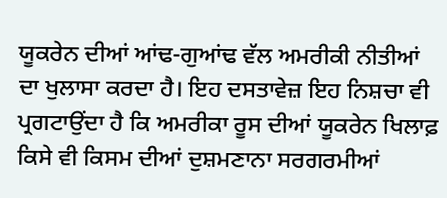ਯੂਕਰੇਨ ਦੀਆਂ ਆਂਢ-ਗੁਆਂਢ ਵੱਲ ਅਮਰੀਕੀ ਨੀਤੀਆਂ ਦਾ ਖੁਲਾਸਾ ਕਰਦਾ ਹੈ। ਇਹ ਦਸਤਾਵੇਜ਼ ਇਹ ਨਿਸ਼ਚਾ ਵੀ ਪ੍ਰਗਟਾਉਂਦਾ ਹੈ ਕਿ ਅਮਰੀਕਾ ਰੂਸ ਦੀਆਂ ਯੂਕਰੇਨ ਖਿਲਾਫ਼ ਕਿਸੇ ਵੀ ਕਿਸਮ ਦੀਆਂ ਦੁਸ਼ਮਣਾਨਾ ਸਰਗਰਮੀਆਂ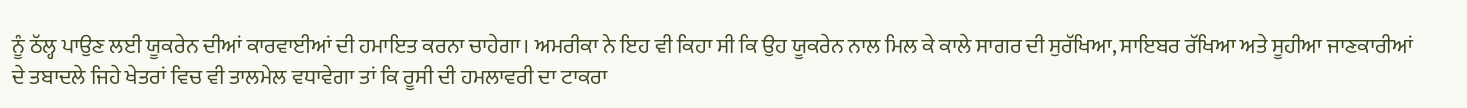ਨੂੰ ਠੱਲ੍ਹ ਪਾਉਣ ਲਈ ਯੂਕਰੇਨ ਦੀਆਂ ਕਾਰਵਾਈਆਂ ਦੀ ਹਮਾਇਤ ਕਰਨਾ ਚਾਹੇਗਾ। ਅਮਰੀਕਾ ਨੇ ਇਹ ਵੀ ਕਿਹਾ ਸੀ ਕਿ ਉਹ ਯੂਕਰੇਨ ਨਾਲ ਮਿਲ ਕੇ ਕਾਲੇ ਸਾਗਰ ਦੀ ਸੁਰੱਖਿਆ, ਸਾਇਬਰ ਰੱਖਿਆ ਅਤੇ ਸੂਹੀਆ ਜਾਣਕਾਰੀਆਂ ਦੇ ਤਬਾਦਲੇ ਜਿਹੇ ਖੇਤਰਾਂ ਵਿਚ ਵੀ ਤਾਲਮੇਲ ਵਧਾਵੇਗਾ ਤਾਂ ਕਿ ਰੂਸੀ ਦੀ ਹਮਲਾਵਰੀ ਦਾ ਟਾਕਰਾ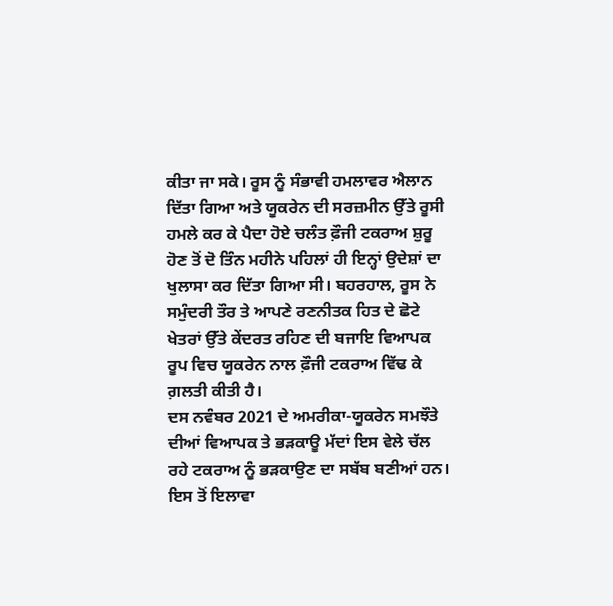ਕੀਤਾ ਜਾ ਸਕੇ। ਰੂਸ ਨੂੰ ਸੰਭਾਵੀ ਹਮਲਾਵਰ ਐਲਾਨ ਦਿੱਤਾ ਗਿਆ ਅਤੇ ਯੂਕਰੇਨ ਦੀ ਸਰਜ਼ਮੀਨ ਉੱਤੇ ਰੂਸੀ ਹਮਲੇ ਕਰ ਕੇ ਪੈਦਾ ਹੋਏ ਚਲੰਤ ਫ਼ੌਜੀ ਟਕਰਾਅ ਸ਼ੁਰੂ ਹੋਣ ਤੋਂ ਦੋ ਤਿੰਨ ਮਹੀਨੇ ਪਹਿਲਾਂ ਹੀ ਇਨ੍ਹਾਂ ਉਦੇਸ਼ਾਂ ਦਾ ਖੁਲਾਸਾ ਕਰ ਦਿੱਤਾ ਗਿਆ ਸੀ। ਬਹਰਹਾਲ, ਰੂਸ ਨੇ ਸਮੁੰਦਰੀ ਤੌਰ ਤੇ ਆਪਣੇ ਰਣਨੀਤਕ ਹਿਤ ਦੇ ਛੋਟੇ ਖੇਤਰਾਂ ਉੱਤੇ ਕੇਂਦਰਤ ਰਹਿਣ ਦੀ ਬਜਾਇ ਵਿਆਪਕ ਰੂਪ ਵਿਚ ਯੂਕਰੇਨ ਨਾਲ ਫ਼ੌਜੀ ਟਕਰਾਅ ਵਿੱਢ ਕੇ ਗ਼ਲਤੀ ਕੀਤੀ ਹੈ।
ਦਸ ਨਵੰਬਰ 2021 ਦੇ ਅਮਰੀਕਾ-ਯੂਕਰੇਨ ਸਮਝੌਤੇ ਦੀਆਂ ਵਿਆਪਕ ਤੇ ਭੜਕਾਊ ਮੱਦਾਂ ਇਸ ਵੇਲੇ ਚੱਲ ਰਹੇ ਟਕਰਾਅ ਨੂੰ ਭੜਕਾਉਣ ਦਾ ਸਬੱਬ ਬਣੀਆਂ ਹਨ। ਇਸ ਤੋਂ ਇਲਾਵਾ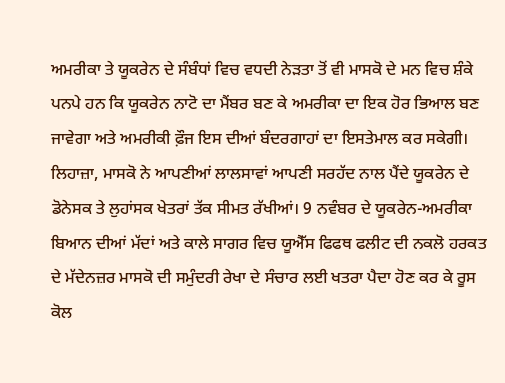ਅਮਰੀਕਾ ਤੇ ਯੂਕਰੇਨ ਦੇ ਸੰਬੰਧਾਂ ਵਿਚ ਵਧਦੀ ਨੇੜਤਾ ਤੋਂ ਵੀ ਮਾਸਕੋ ਦੇ ਮਨ ਵਿਚ ਸ਼ੰਕੇ ਪਨਪੇ ਹਨ ਕਿ ਯੂਕਰੇਨ ਨਾਟੋ ਦਾ ਮੈਂਬਰ ਬਣ ਕੇ ਅਮਰੀਕਾ ਦਾ ਇਕ ਹੋਰ ਭਿਆਲ ਬਣ ਜਾਵੇਗਾ ਅਤੇ ਅਮਰੀਕੀ ਫ਼ੌਜ ਇਸ ਦੀਆਂ ਬੰਦਰਗਾਹਾਂ ਦਾ ਇਸਤੇਮਾਲ ਕਰ ਸਕੇਗੀ। ਲਿਹਾਜ਼ਾ, ਮਾਸਕੋ ਨੇ ਆਪਣੀਆਂ ਲਾਲਸਾਵਾਂ ਆਪਣੀ ਸਰਹੱਦ ਨਾਲ ਪੈਂਦੇ ਯੂਕਰੇਨ ਦੇ ਡੋਨੇਸਕ ਤੇ ਲੁਹਾਂਸਕ ਖੇਤਰਾਂ ਤੱਕ ਸੀਮਤ ਰੱਖੀਆਂ। 9 ਨਵੰਬਰ ਦੇ ਯੂਕਰੇਨ-ਅਮਰੀਕਾ ਬਿਆਨ ਦੀਆਂ ਮੱਦਾਂ ਅਤੇ ਕਾਲੇ ਸਾਗਰ ਵਿਚ ਯੂਐੱਸ ਫਿਫਥ ਫਲੀਟ ਦੀ ਨਕਲੋ ਹਰਕਤ ਦੇ ਮੱਦੇਨਜ਼ਰ ਮਾਸਕੋ ਦੀ ਸਮੁੰਦਰੀ ਰੇਖਾ ਦੇ ਸੰਚਾਰ ਲਈ ਖਤਰਾ ਪੈਦਾ ਹੋਣ ਕਰ ਕੇ ਰੂਸ ਕੋਲ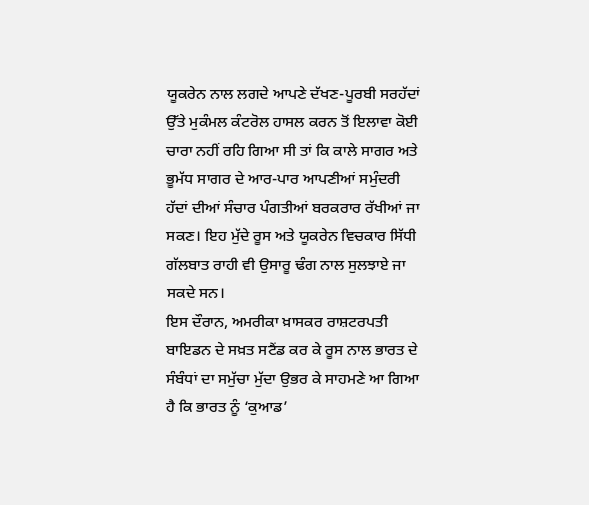ਯੂਕਰੇਨ ਨਾਲ ਲਗਦੇ ਆਪਣੇ ਦੱਖਣ-ਪੂਰਬੀ ਸਰਹੱਦਾਂ ਉੱਤੇ ਮੁਕੰਮਲ ਕੰਟਰੋਲ ਹਾਸਲ ਕਰਨ ਤੋਂ ਇਲਾਵਾ ਕੋਈ ਚਾਰਾ ਨਹੀਂ ਰਹਿ ਗਿਆ ਸੀ ਤਾਂ ਕਿ ਕਾਲੇ ਸਾਗਰ ਅਤੇ ਭੂਮੱਧ ਸਾਗਰ ਦੇ ਆਰ-ਪਾਰ ਆਪਣੀਆਂ ਸਮੁੰਦਰੀ ਹੱਦਾਂ ਦੀਆਂ ਸੰਚਾਰ ਪੰਗਤੀਆਂ ਬਰਕਰਾਰ ਰੱਖੀਆਂ ਜਾ ਸਕਣ। ਇਹ ਮੁੱਦੇ ਰੂਸ ਅਤੇ ਯੂਕਰੇਨ ਵਿਚਕਾਰ ਸਿੱਧੀ ਗੱਲਬਾਤ ਰਾਹੀ ਵੀ ਉਸਾਰੂ ਢੰਗ ਨਾਲ ਸੁਲਝਾਏ ਜਾ ਸਕਦੇ ਸਨ।
ਇਸ ਦੌਰਾਨ, ਅਮਰੀਕਾ ਖ਼ਾਸਕਰ ਰਾਸ਼ਟਰਪਤੀ ਬਾਇਡਨ ਦੇ ਸਖ਼ਤ ਸਟੈਂਡ ਕਰ ਕੇ ਰੂਸ ਨਾਲ ਭਾਰਤ ਦੇ ਸੰਬੰਧਾਂ ਦਾ ਸਮੁੱਚਾ ਮੁੱਦਾ ਉਭਰ ਕੇ ਸਾਹਮਣੇ ਆ ਗਿਆ ਹੈ ਕਿ ਭਾਰਤ ਨੂੰ ‘ਕੁਆਡ’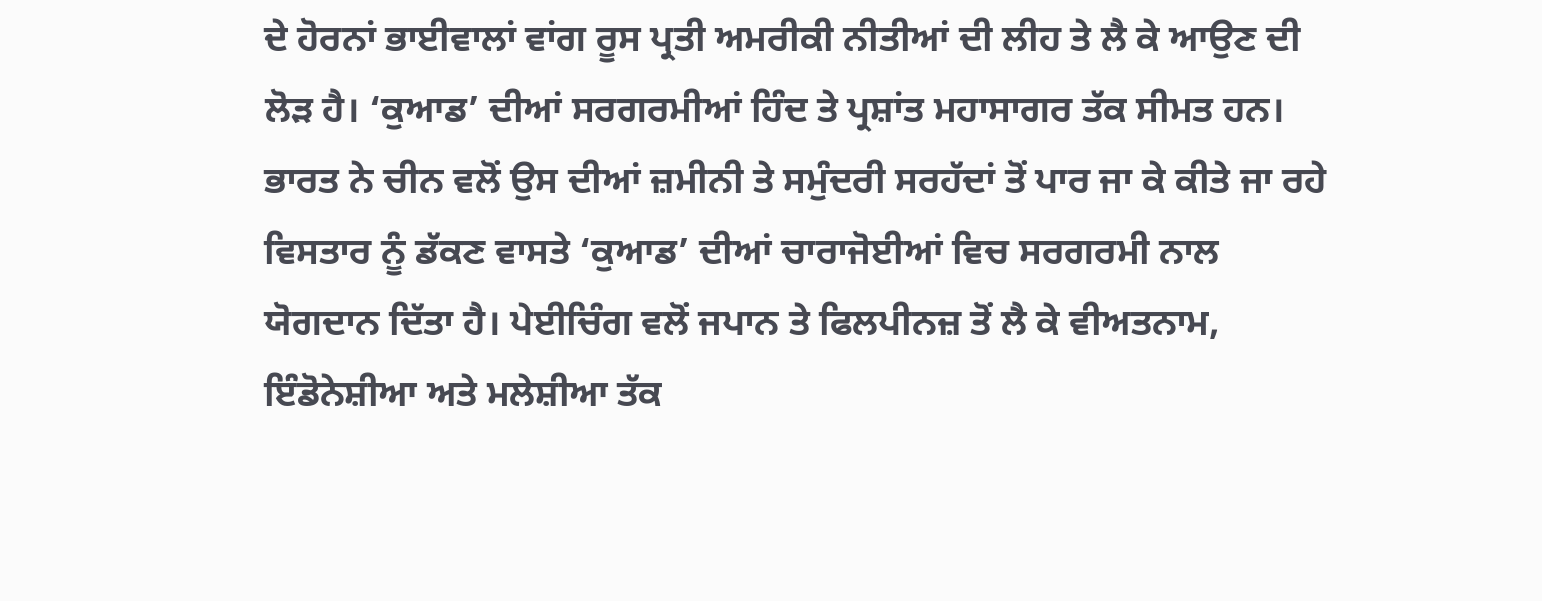ਦੇ ਹੋਰਨਾਂ ਭਾਈਵਾਲਾਂ ਵਾਂਗ ਰੂਸ ਪ੍ਰਤੀ ਅਮਰੀਕੀ ਨੀਤੀਆਂ ਦੀ ਲੀਹ ਤੇ ਲੈ ਕੇ ਆਉਣ ਦੀ ਲੋੜ ਹੈ। ‘ਕੁਆਡ’ ਦੀਆਂ ਸਰਗਰਮੀਆਂ ਹਿੰਦ ਤੇ ਪ੍ਰਸ਼ਾਂਤ ਮਹਾਸਾਗਰ ਤੱਕ ਸੀਮਤ ਹਨ। ਭਾਰਤ ਨੇ ਚੀਨ ਵਲੋਂ ਉਸ ਦੀਆਂ ਜ਼ਮੀਨੀ ਤੇ ਸਮੁੰਦਰੀ ਸਰਹੱਦਾਂ ਤੋਂ ਪਾਰ ਜਾ ਕੇ ਕੀਤੇ ਜਾ ਰਹੇ ਵਿਸਤਾਰ ਨੂੰ ਡੱਕਣ ਵਾਸਤੇ ‘ਕੁਆਡ’ ਦੀਆਂ ਚਾਰਾਜੋਈਆਂ ਵਿਚ ਸਰਗਰਮੀ ਨਾਲ ਯੋਗਦਾਨ ਦਿੱਤਾ ਹੈ। ਪੇਈਚਿੰਗ ਵਲੋਂ ਜਪਾਨ ਤੇ ਫਿਲਪੀਨਜ਼ ਤੋਂ ਲੈ ਕੇ ਵੀਅਤਨਾਮ, ਇੰਡੋਨੇਸ਼ੀਆ ਅਤੇ ਮਲੇਸ਼ੀਆ ਤੱਕ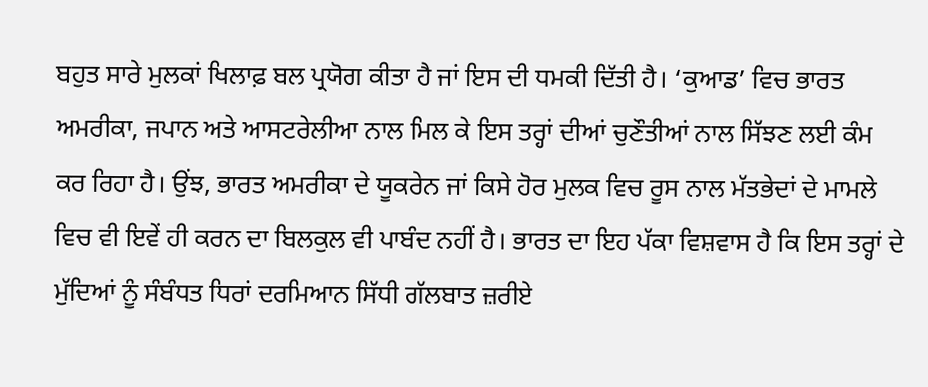ਬਹੁਤ ਸਾਰੇ ਮੁਲਕਾਂ ਖਿਲਾਫ਼ ਬਲ ਪ੍ਰਯੋਗ ਕੀਤਾ ਹੈ ਜਾਂ ਇਸ ਦੀ ਧਮਕੀ ਦਿੱਤੀ ਹੈ। ‘ਕੁਆਡ’ ਵਿਚ ਭਾਰਤ ਅਮਰੀਕਾ, ਜਪਾਨ ਅਤੇ ਆਸਟਰੇਲੀਆ ਨਾਲ ਮਿਲ ਕੇ ਇਸ ਤਰ੍ਹਾਂ ਦੀਆਂ ਚੁਣੌਤੀਆਂ ਨਾਲ ਸਿੱਝਣ ਲਈ ਕੰਮ ਕਰ ਰਿਹਾ ਹੈ। ਉਂਝ, ਭਾਰਤ ਅਮਰੀਕਾ ਦੇ ਯੂਕਰੇਨ ਜਾਂ ਕਿਸੇ ਹੋਰ ਮੁਲਕ ਵਿਚ ਰੂਸ ਨਾਲ ਮੱਤਭੇਦਾਂ ਦੇ ਮਾਮਲੇ ਵਿਚ ਵੀ ਇਵੇਂ ਹੀ ਕਰਨ ਦਾ ਬਿਲਕੁਲ ਵੀ ਪਾਬੰਦ ਨਹੀਂ ਹੈ। ਭਾਰਤ ਦਾ ਇਹ ਪੱਕਾ ਵਿਸ਼ਵਾਸ ਹੈ ਕਿ ਇਸ ਤਰ੍ਹਾਂ ਦੇ ਮੁੱਦਿਆਂ ਨੂੰ ਸੰਬੰਧਤ ਧਿਰਾਂ ਦਰਮਿਆਨ ਸਿੱਧੀ ਗੱਲਬਾਤ ਜ਼ਰੀਏ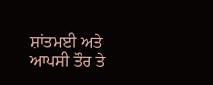ਸ਼ਾਂਤਮਈ ਅਤੇ ਆਪਸੀ ਤੌਰ ਤੇ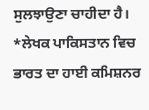ਸੁਲਝਾਉਣਾ ਚਾਹੀਦਾ ਹੈ।
*ਲੇਖਕ ਪਾਕਿਸਤਾਨ ਵਿਚ ਭਾਰਤ ਦਾ ਹਾਈ ਕਮਿਸ਼ਨਰ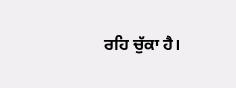ਰਹਿ ਚੁੱਕਾ ਹੈ।